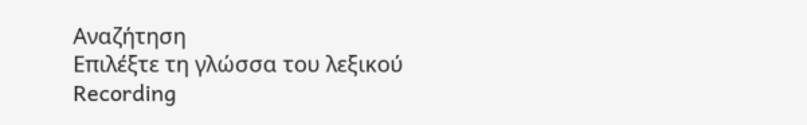Αναζήτηση
Επιλέξτε τη γλώσσα του λεξικού
Recording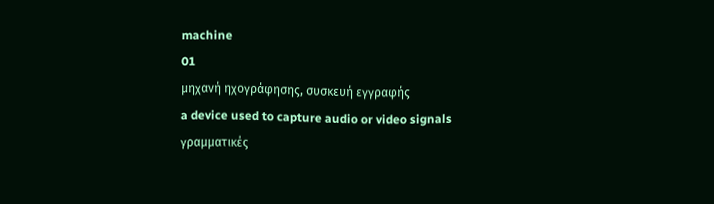machine
01
μηχανή ηχογράφησης, συσκευή εγγραφής
a device used to capture audio or video signals
γραμματικές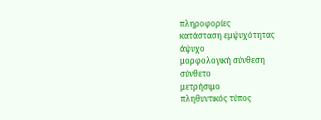πληροφορίες
κατάσταση εμψυχότητας
άψυχο
μορφολογική σύνθεση
σύνθετο
μετρήσιμο
πληθυντικός τύπος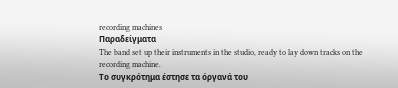recording machines
Παραδείγματα
The band set up their instruments in the studio, ready to lay down tracks on the recording machine.
Το συγκρότημα έστησε τα όργανά του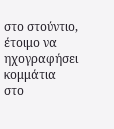στο στούντιο, έτοιμο να ηχογραφήσει κομμάτια στο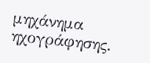μηχάνημα ηχογράφησης.